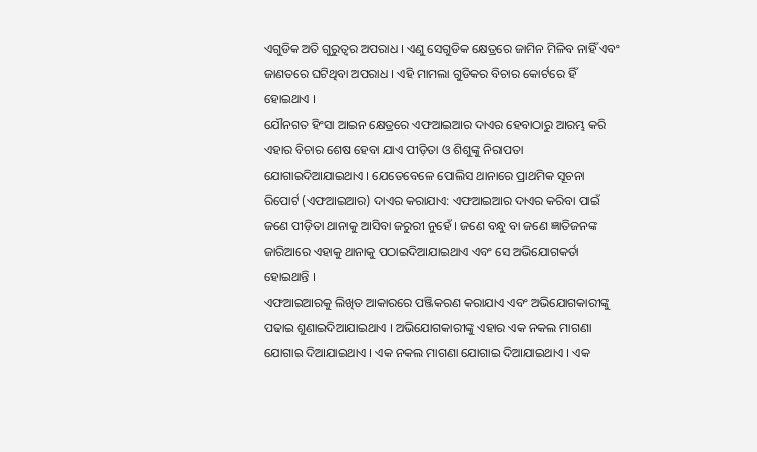ଏଗୁଡିକ ଅତି ଗୁରୁତ୍ଵର ଅପରାଧ । ଏଣୁ ସେଗୁଡିକ କ୍ଷେତ୍ରରେ ଜାମିନ ମିଳିବ ନାହିଁ ଏବଂ ଜାଣତରେ ଘଟିଥିବା ଅପରାଧ । ଏହି ମାମଲା ଗୁଡିକର ବିଚାର କୋର୍ଟରେ ହିଁ ହୋଇଥାଏ ।
ଯୌନଗତ ହିଂସା ଆଇନ କ୍ଷେତ୍ରରେ ଏଫଆଇଆର ଦାଏର ହେବାଠାରୁ ଆରମ୍ଭ କରି ଏହାର ବିଚାର ଶେଷ ହେବା ଯାଏ ପୀଡ଼ିତା ଓ ଶିଶୁଙ୍କୁ ନିରାପତା ଯୋଗାଇଦିଆଯାଇଥାଏ । ଯେତେବେଳେ ପୋଲିସ ଥାନାରେ ପ୍ରାଥମିକ ସୂଚନା ରିପୋର୍ଟ (ଏଫଆଇଆର) ଦାଏର କରାଯାଏ: ଏଫଆଇଆର ଦାଏର କରିବା ପାଇଁ ଜଣେ ପୀଡ଼ିତା ଥାନାକୁ ଆସିବା ଜରୁରୀ ନୁହେଁ । ଜଣେ ବନ୍ଧୁ ବା ଜଣେ ଜ୍ଞାତିଜନଙ୍କ ଜାରିଆରେ ଏହାକୁ ଥାନାକୁ ପଠାଇଦିଆଯାଇଥାଏ ଏବଂ ସେ ଅଭିଯୋଗକର୍ତା ହୋଇଥାନ୍ତି ।
ଏଫଆଇଆରକୁ ଲିଖିତ ଆକାରରେ ପଞ୍ଜିକରଣ କରାଯାଏ ଏବଂ ଅଭିଯୋଗକାରୀଙ୍କୁ ପଢାଇ ଶୁଣାଇଦିଆଯାଇଥାଏ । ଅଭିଯୋଗକାରୀଙ୍କୁ ଏହାର ଏକ ନକଲ ମାଗଣା ଯୋଗାଇ ଦିଆଯାଇଥାଏ । ଏକ ନକଲ ମାଗଣା ଯୋଗାଇ ଦିଆଯାଇଥାଏ । ଏକ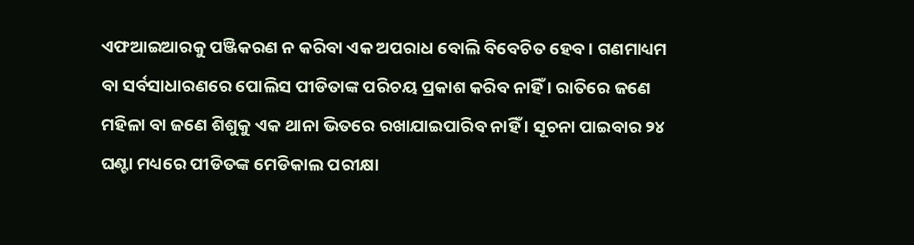ଏଫଆଇଆରକୁ ପଞ୍ଜିକରଣ ନ କରିବା ଏକ ଅପରାଧ ବୋଲି ବିବେଚିତ ହେବ । ଗଣମାଧ୍ୟମ ବା ସର୍ବସାଧାରଣରେ ପୋଲିସ ପୀଡିତାଙ୍କ ପରିଚୟ ପ୍ରକାଶ କରିବ ନାହିଁ । ରାତିରେ ଜଣେ ମହିଳା ବା ଜଣେ ଶିଶୁକୁ ଏକ ଥାନା ଭିତରେ ରଖାଯାଇପାରିବ ନାହିଁ । ସୂଚନା ପାଇବାର ୨୪ ଘଣ୍ଟା ମଧ୍ୟରେ ପୀଡିତଙ୍କ ମେଡିକାଲ ପରୀକ୍ଷା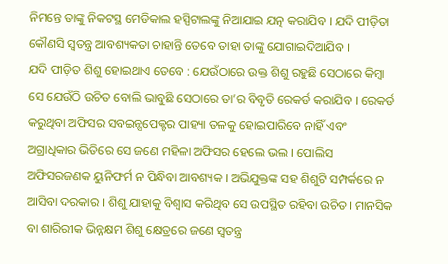ନିମନ୍ତେ ତାଙ୍କୁ ନିକଟସ୍ଥ ମେଡିକାଲ ହସ୍ପିଟାଲଙ୍କୁ ନିଆଯାଇ ଯତ୍ନ କରାଯିବ । ଯଦି ପୀଡ଼ିତା କୌଣସି ସ୍ଵତନ୍ତ୍ର ଆବଶ୍ୟକତା ଚାହାନ୍ତି ତେବେ ତାହା ତାଙ୍କୁ ଯୋଗାଇଦିଆଯିବ ।
ଯଦି ପୀଡ଼ିତ ଶିଶୁ ହୋଇଥାଏ ତେବେ : ଯେଉଁଠାରେ ଉକ୍ତ ଶିଶୁ ରହୁଛି ସେଠାରେ କିମ୍ବା ସେ ଯେଉଁଠି ଉଚିତ ବୋଲି ଭାବୁଛି ସେଠାରେ ତା’ର ବିବୃତି ରେକର୍ଡ କରାଯିବ । ରେକର୍ଡ କରୁଥିବା ଅଫିସର ସବଇନ୍ସପେକ୍ଟର ପାହ୍ୟା ତଳକୁ ହୋଇପାରିବେ ନାହିଁ ଏବଂ ଅଗ୍ରାଧିକାର ଭିତିରେ ସେ ଜଣେ ମହିଳା ଅଫିସର ହେଲେ ଭଲ । ପୋଲିସ ଅଫିସରଜଣକ ୟୁନିଫର୍ମ ନ ପିନ୍ଧିବା ଆବଶ୍ୟକ । ଅଭିଯୁକ୍ତଙ୍କ ସହ ଶିଶୁଟି ସମ୍ପର୍କରେ ନ ଆସିବା ଦରକାର । ଶିଶୁ ଯାହାକୁ ବିଶ୍ଵାସ କରିଥିବ ସେ ଉପସ୍ଥିତ ରହିବା ଉଚିତ। ମାନସିକ ବା ଶାରିରୀକ ଭିନ୍ନକ୍ଷମ ଶିଶୁ କ୍ଷେତ୍ରରେ ଜଣେ ସ୍ଵତନ୍ତ୍ର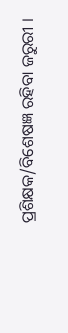ପ୍ରଶିକ୍ଷକ/ବିଶେଷଜ୍ଞ ରହିବା ଜରୁରୀ ।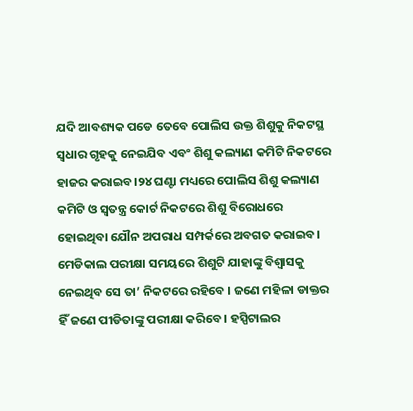ଯଦି ଆବଶ୍ୟକ ପଡେ ତେବେ ପୋଲିସ ଉକ୍ତ ଶିଶୁକୁ ନିକଟସ୍ଥ ସ୍ଵଧାର ଗୃହକୁ ନେଇଯିବ ଏବଂ ଶିଶୁ କଲ୍ୟାଣ କମିଟି ନିକଟରେ ହାଜର କରାଇବ।୨୪ ଘଣ୍ଟା ମଧ୍ୟରେ ପୋଲିସ ଶିଶୁ କଲ୍ୟାଣ କମିଟି ଓ ସ୍ଵତନ୍ତ୍ର କୋର୍ଟ ନିକଟରେ ଶିଶୁ ବିରୋଧରେ ହୋଇଥିବା ଯୌନ ଅପରାଧ ସମ୍ପର୍କରେ ଅବଗତ କରାଇବ।
ମେଡିକାଲ ପରୀକ୍ଷା ସମୟରେ ଶିଶୁଟି ଯାହାଙ୍କୁ ବିଶ୍ୱାସକୁ ନେଇଥିବ ସେ ତା’ ନିକଟରେ ରହିବେ । ଜଣେ ମହିଳା ଡାକ୍ତର ହିଁ ଜଣେ ପୀଡିତାଙ୍କୁ ପରୀକ୍ଷା କରିବେ । ହସ୍ପିଟାଲର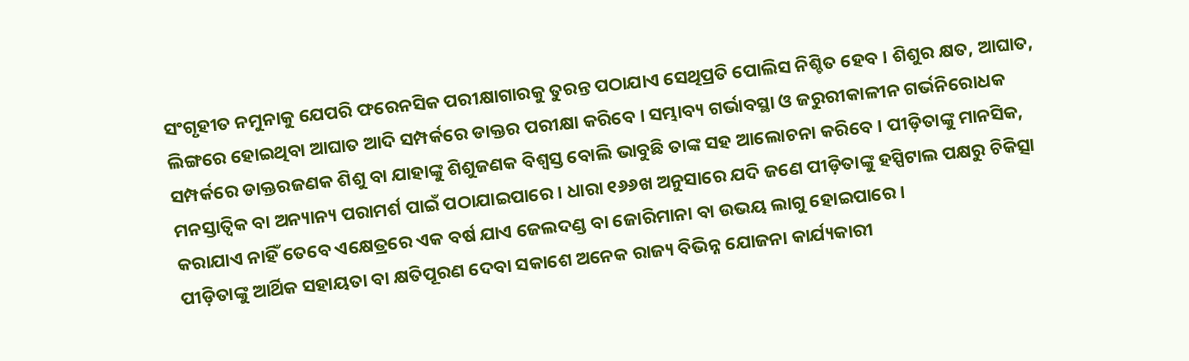ସଂଗୃହୀତ ନମୁନାକୁ ଯେପରି ଫରେନସିକ ପରୀକ୍ଷାଗାରକୁ ତୁରନ୍ତ ପଠାଯାଏ ସେଥିପ୍ରତି ପୋଲିସ ନିଶ୍ଚିତ ହେବ । ଶିଶୁର କ୍ଷତ, ଆଘାତ, ଲିଙ୍ଗରେ ହୋଇଥିବା ଆଘାତ ଆଦି ସମ୍ପର୍କରେ ଡାକ୍ତର ପରୀକ୍ଷା କରିବେ । ସମ୍ଭାବ୍ୟ ଗର୍ଭାବସ୍ଥା ଓ ଜରୁରୀକାଳୀନ ଗର୍ଭନିରୋଧକ ସମ୍ପର୍କରେ ଡାକ୍ତରଜଣକ ଶିଶୁ ବା ଯାହାଙ୍କୁ ଶିଶୁଜଣକ ବିଶ୍ଵସ୍ତ ବୋଲି ଭାବୁଛି ତାଙ୍କ ସହ ଆଲୋଚନା କରିବେ । ପୀଡ଼ିତାଙ୍କୁ ମାନସିକ, ମନସ୍ତାତ୍ଵିକ ବା ଅନ୍ୟାନ୍ୟ ପରାମର୍ଶ ପାଇଁ ପଠାଯାଇପାରେ । ଧାରା ୧୬୬ଖ ଅନୁସାରେ ଯଦି ଜଣେ ପୀଡ଼ିତାଙ୍କୁ ହସ୍ପିଟାଲ ପକ୍ଷରୁ ଚିକିତ୍ସା କରାଯାଏ ନାହିଁ ତେବେ ଏକ୍ଷେତ୍ରରେ ଏକ ବର୍ଷ ଯାଏ ଜେଲଦଣ୍ଡ ବା ଜୋରିମାନା ବା ଉଭୟ ଲାଗୁ ହୋଇପାରେ ।
ପୀଡ଼ିତାଙ୍କୁ ଆର୍ଥିକ ସହାୟତା ବା କ୍ଷତିପୂରଣ ଦେବା ସକାଶେ ଅନେକ ରାଜ୍ୟ ବିଭିନ୍ନ ଯୋଜନା କାର୍ଯ୍ୟକାରୀ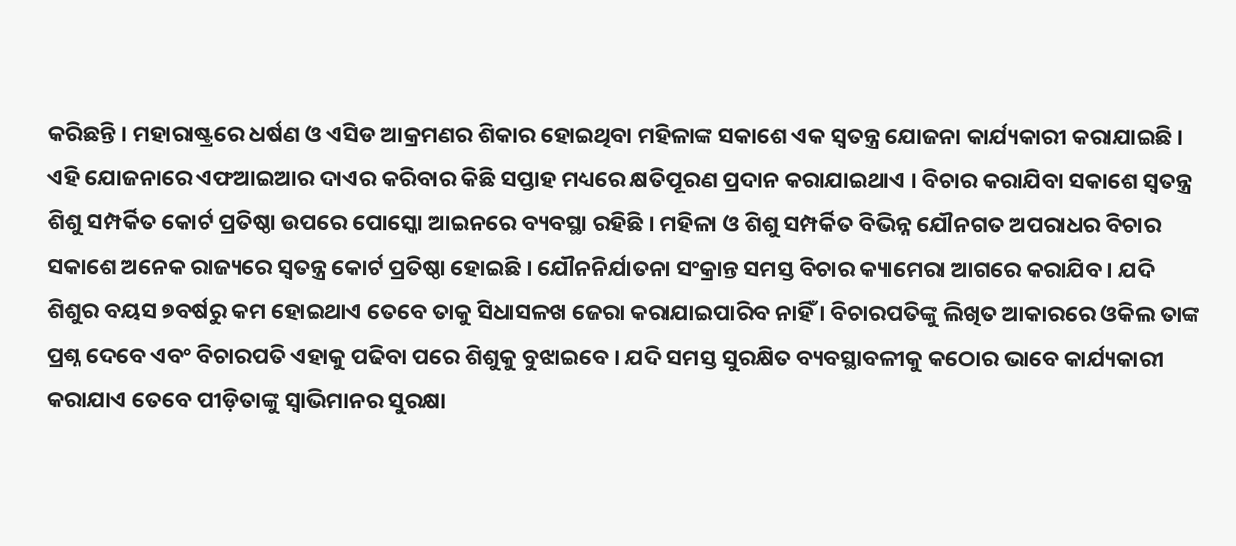କରିଛନ୍ତି । ମହାରାଷ୍ଟ୍ରରେ ଧର୍ଷଣ ଓ ଏସିଡ ଆକ୍ରମଣର ଶିକାର ହୋଇଥିବା ମହିଳାଙ୍କ ସକାଶେ ଏକ ସ୍ଵତନ୍ତ୍ର ଯୋଜନା କାର୍ଯ୍ୟକାରୀ କରାଯାଇଛି । ଏହି ଯୋଜନାରେ ଏଫଆଇଆର ଦାଏର କରିବାର କିଛି ସପ୍ତାହ ମଧ୍ୟରେ କ୍ଷତିପୂରଣ ପ୍ରଦାନ କରାଯାଇଥାଏ । ବିଚାର କରାଯିବା ସକାଶେ ସ୍ଵତନ୍ତ୍ର ଶିଶୁ ସମ୍ପର୍କିତ କୋର୍ଟ ପ୍ରତିଷ୍ଠା ଉପରେ ପୋସ୍କୋ ଆଇନରେ ବ୍ୟବସ୍ଥା ରହିଛି । ମହିଳା ଓ ଶିଶୁ ସମ୍ପର୍କିତ ବିଭିନ୍ନ ଯୌନଗତ ଅପରାଧର ବିଚାର ସକାଶେ ଅନେକ ରାଜ୍ୟରେ ସ୍ଵତନ୍ତ୍ର କୋର୍ଟ ପ୍ରତିଷ୍ଠା ହୋଇଛି । ଯୌନନିର୍ଯାତନା ସଂକ୍ରାନ୍ତ ସମସ୍ତ ବିଚାର କ୍ୟାମେରା ଆଗରେ କରାଯିବ । ଯଦି ଶିଶୁର ବୟସ ୭ବର୍ଷରୁ କମ ହୋଇଥାଏ ତେବେ ତାକୁ ସିଧାସଳଖ ଜେରା କରାଯାଇପାରିବ ନାହିଁ । ବିଚାରପତିଙ୍କୁ ଲିଖିତ ଆକାରରେ ଓକିଲ ତାଙ୍କ ପ୍ରଶ୍ନ ଦେବେ ଏବଂ ବିଚାରପତି ଏହାକୁ ପଢିବା ପରେ ଶିଶୁକୁ ବୁଝାଇବେ । ଯଦି ସମସ୍ତ ସୁରକ୍ଷିତ ବ୍ୟବସ୍ଥାବଳୀକୁ କଠୋର ଭାବେ କାର୍ଯ୍ୟକାରୀ କରାଯାଏ ତେବେ ପୀଡ଼ିତାଙ୍କୁ ସ୍ଵାଭିମାନର ସୁରକ୍ଷା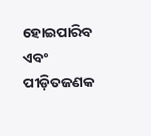ହୋଇପାରିବ ଏବଂ ପୀଡ଼ିତଜଣକ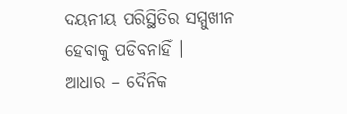ଦୟନୀୟ ପରିସ୍ଥିତିର ସମ୍ମୁଖୀନ ହେବାକୁ ପଡିବନାହିଁ ।
ଆଧାର – ଦୈନିକ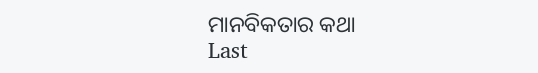ମାନବିକତାର କଥା
Last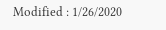Modified : 1/26/2020